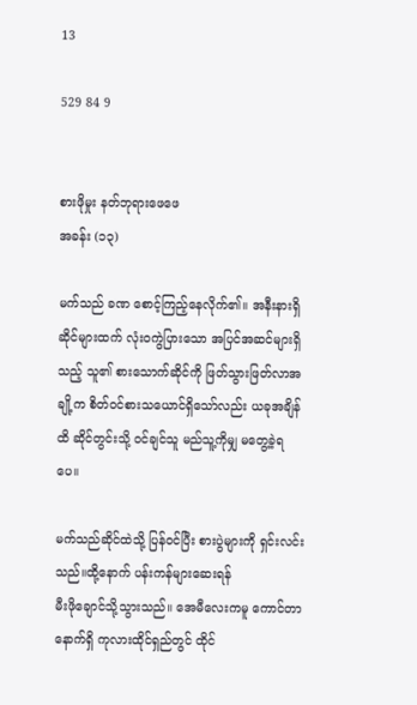13

529 84 9


စားဖိုမှုး နတ်ဘုရားဖေဖေ
အခန်း (၁၃)

မက်သည် ခဏ စောင့်ကြည့်နေလိုက်၏။ အနီးနားရှိဆိုင်များထက် လုံးဝကွဲပြားသော အပြင်အဆင်များရှိသည့် သူ၏ စားသောက်ဆိုင်ကို ဖြတ်သွားဖြတ်လာအချို့က စိတ်ဝင်စားသ‌ယောင်ရှိသော်လည်း ယခုအချိန်ထိ ဆိုင်တွင်းသို့ ဝင်ချင်သူ မည်သူ့ကိုမျှ မတွေ့ခဲ့ရပေ။

မက်သည်ဆိုင်ထဲသို့ ပြန်ဝင်ပြီး စားပွဲများကို ရှင်းလင်းသည်။ထို့နောက် ပန်းကန်များဆေးရန်
မီးဖိုချောင်သို့သွားသည်။ အေမီလေးကမူ ကောင်တာနောက်ရှိ ကုလားထိုင်ရှည်တွင် ထိုင်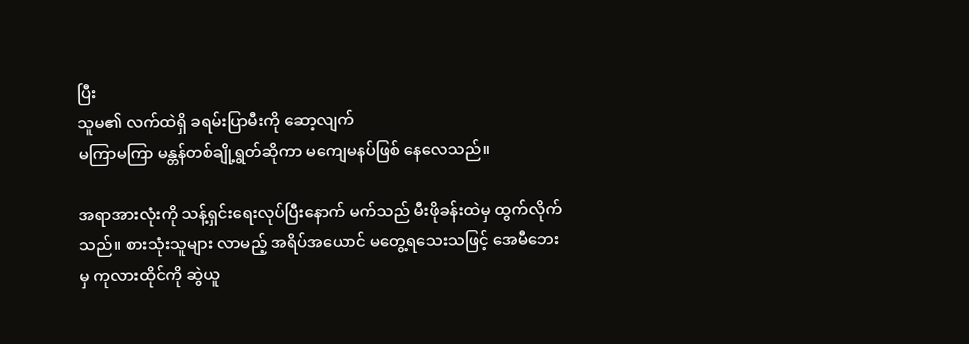ပြီး
သူမ၏ လက်ထဲရှိ ခရမ်းပြာမီးကို ဆော့လျက်
မကြာမကြာ မန္တန်တစ်ချို့ရွတ်ဆိုကာ မကျေမနပ်ဖြစ် နေလေသည်။

အရာအားလုံးကို သန့်ရှင်းရေးလုပ်ပြီးနောက် မက်သည် မီးဖိုခန်းထဲမှ ထွက်လိုက်သည်။ စားသုံးသူများ လာမည့် အရိပ်အယောင် မတွေ့ရသေးသဖြင့် အေမီဘေးမှ ကုလားထိုင်ကို ဆွဲယူ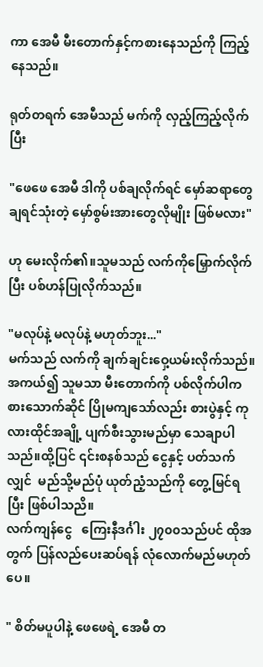ကာ အေမီ မီးတောက်နှင့်ကစားနေသည်ကို ကြည့်နေသည်။

ရုတ်တရက် အေမီသည် မက်ကို လှည့်ကြည့်လိုက်ပြီး

"ဖေဖေ အေမီ ဒါကို ပစ်ချလိုက်ရင် မှော်ဆရာတွေ ချရင်သုံးတဲ့ မှော်စွမ်းအားတွေလိုမျိုး ဖြစ်မလား"

ဟု မေးလိုက်၏။သူမသည် လက်ကိုမြှောက်လိုက်ပြီး ပစ်ဟန်ပြုလိုက်သည်။

"မလုပ်နဲ့ မလုပ်နဲ့ မဟုတ်ဘူး..."
မက်သည် လက်ကို ချက်ချင်းဝှေ့ယမ်းလိုက်သည်။ အကယ်၍ သူမသာ မီးတောက်ကို ပစ်လိုက်ပါက စားသောက်ဆိုင် ပြိုမကျသော်လည်း စားပွဲနှင့် ကုလားထိုင်အချို့ ပျက်စီးသွားမည်မှာ သေချာပါသည်။ထို့ပြင် ၎င်းစနစ်သည် ငွေနှင့် ပတ်သက်လျှင်  မည်သို့မည်ပုံ ယုတ်ညံ့သည်ကို တွေ့မြင်ရပြီး ဖြစ်ပါသညိ။
လက်ကျန်ငွေ   ကြေးနီဒင်္ဂါး ၂၇၀၀သည်ပင် ထိုအတွက် ပြန်လည်ပေးဆပ်ရန် လုံလောက်မည်မဟုတ်ပေ။

" စိတ်မပူပါနဲ့ ဖေဖေရဲ့ အေမီ တ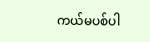ကယ်မပစ်ပါ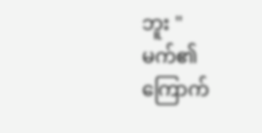ဘူး "
မက်၏ ကြောက်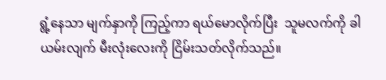ရွံ့နေသာ မျက်နှာကို ကြည့်ကာ ရယ်မောလိုက်ပြီး  သူမလက်ကို ခါယမ်းလျက် မီးလုံးလေးကို ငြိမ်းသတ်လိုက်သည်။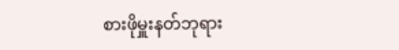စားဖိုမှူးနတ်ဘုရား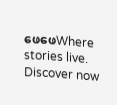ဖေဖေWhere stories live. Discover now